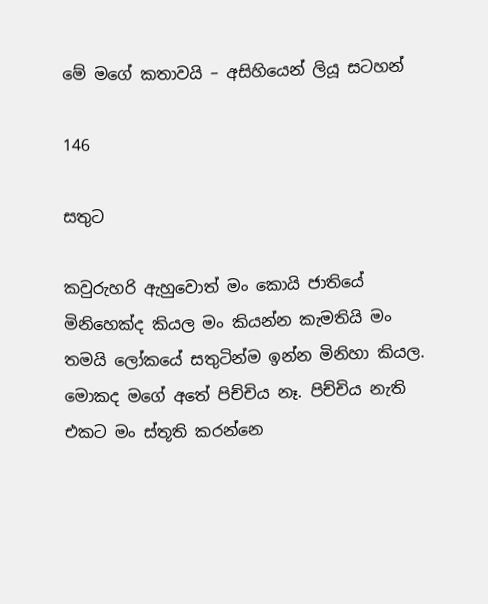මේ මගේ කතාවයි – අසිහියෙන් ලියූ සටහන්

146

සතුට

කවුරුහරි ඇහුවොත් මං කොයි ජාතියේ මිනිහෙක්ද කියල මං කියන්න කැමතියි මං තමයි ලෝකයේ සතුටින්ම ඉන්න මිනිහා කියල. මොකද මගේ අතේ පිච්චිය නෑ. පිච්චිය නැති එකට මං ස්තූති කරන්නෙ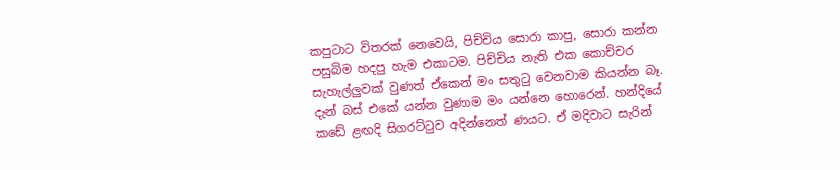කපුටාට විතරක් නෙවෙයි, පිච්චිය සොරා කාපු, සොරා කන්න පසුබිම හදපු හැම එකාටම. පිච්චිය නැති එක කොච්චර සැහැල්ලුවක් වුණත් ඒකෙන් මං සතුටු වෙනවාම කියන්න බෑ. දැන් බස් එකේ යන්න වුණාම මං යන්නෙ හොරෙන්. හන්දියේ කඩේ ළඟදි සිගරට්ටුව අදින්නෙත් ණයට. ඒ මදිවාට සැරින්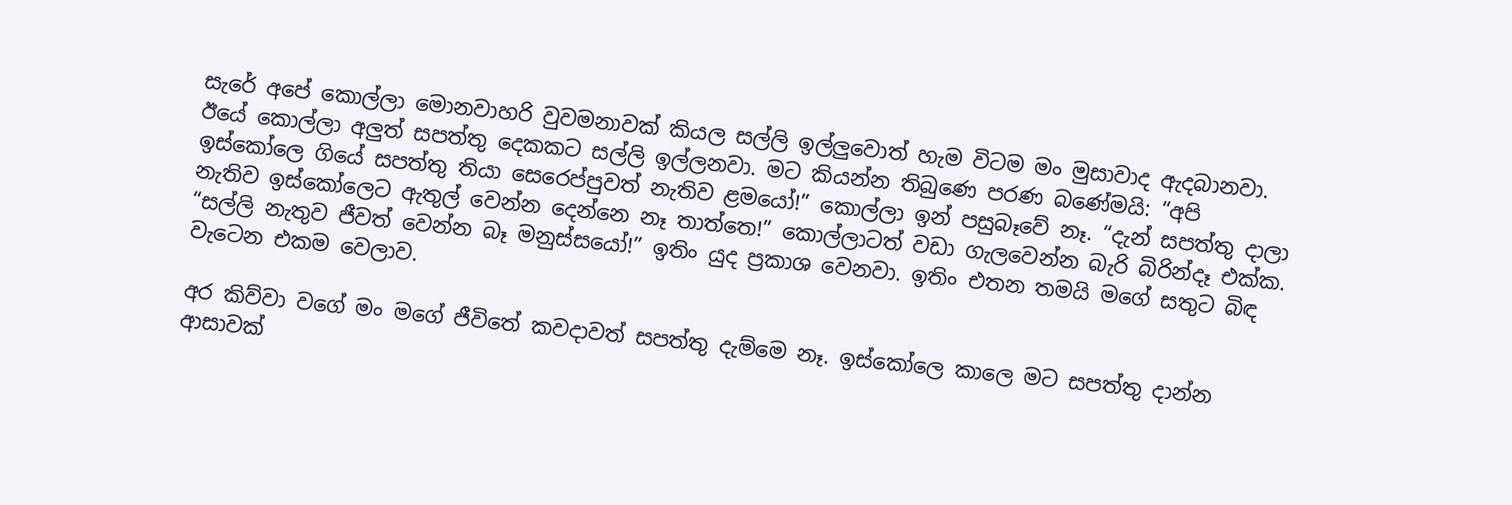සැරේ අපේ කොල්ලා මොනවාහරි වුවමනාවක් කියල සල්ලි ඉල්ලුවොත් හැම විටම මං මුසාවාද ඇදබානවා. ඊයේ කොල්ලා අලුත් සපත්තු දෙකකට සල්ලි ඉල්ලනවා. මට කියන්න තිබුණෙ පරණ බණේමයි: “අපි ඉස්කෝලෙ ගියේ සපත්තු තියා සෙරෙප්පුවත් නැතිව ළමයෝ!” කොල්ලා ඉන් පසුබෑවේ නෑ. “දැන් සපත්තු දාලා නැතිව ඉස්කෝලෙට ඇතුල් වෙන්න දෙන්නෙ නෑ තාත්තෙ!” කොල්ලාටත් වඩා ගැලවෙන්න බැරි බිරින්දෑ එක්ක. “සල්ලි නැතුව ජීවත් වෙන්න බෑ මනුස්සයෝ!” ඉතිං යුද ප්‍රකාශ වෙනවා. ඉතිං එතන තමයි මගේ සතුට බිඳ වැටෙන එකම වෙලාව.

අර කිව්වා වගේ මං මගේ ජීවිතේ කවදාවත් සපත්තු දැම්මෙ නෑ. ඉස්කෝලෙ කාලෙ මට සපත්තු දාන්න ආසාවක්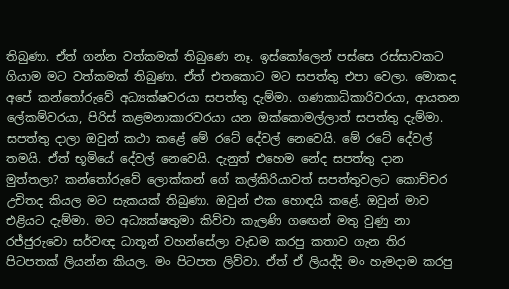තිබුණා. ඒත් ගන්න වත්කමක් තිබුණෙ නෑ. ඉස්කෝලෙන් පස්සෙ රස්සාවකට ගියාම මට වත්කමක් තිබුණා. ඒත් එතකොට මට සපත්තු එපා වෙලා. මොකද අපේ කන්තෝරුවේ අධ්‍යක්ෂවරයා සපත්තු දැම්මා. ගණකාධිකාරිවරයා, ආයතන ලේකම්වරයා, පිරිස් කළමනාකාරවරයා යන ඔක්කොමල්ලාත් සපත්තු දැම්මා. සපත්තු දාලා ඔවුන් කථා කළේ මේ රටේ දේවල් නෙවෙයි. මේ රටේ දේවල් තමයි. ඒත් භූමියේ දේවල් නෙවෙයි. දැනුත් එහෙම නේද සපත්තු දාන මුත්තලා? කන්තෝරුවේ ලොක්කන් ගේ කල්කිරියාවත් සපත්තුවලට කොච්චර උචිතද කියල මට සැකයක් තිබුණා. ඔවුන් එක හොඳයි කළේ. ඔවුන් මාව එළියට දැම්මා. මට අධ්‍යක්ෂතුමා කිව්වා කැලණි ගඟෙන් මතු වුණු නා රජ්ජුරුවො සර්වඥ ධාතූන් වහන්සේලා වැඩම කරපු කතාව ගැන තිර පිටපතක් ලියන්න කියල. මං පිටපත ලිව්වා. ඒත් ඒ ලියද්දි මං හැමදාම කරපු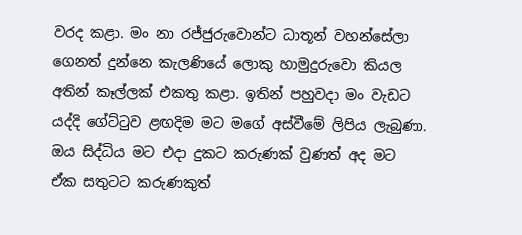වරද කළා. මං නා රජ්ජුරුවොන්ට ධාතූන් වහන්සේලා ගෙනත් දුන්නෙ කැලණියේ ලොකු හාමුදුරුවො කියල අතින් කෑල්ලක් එකතු කළා. ඉතින් පහුවදා මං වැඩට යද්දි ගේට්ටුව ළඟදිම මට මගේ අස්වීමේ ලිපිය ලැබුණා. ඔය සිද්ධිය මට එදා දුකට කරුණක් වුණත් අද මට ඒක සතුටට කරුණකුත්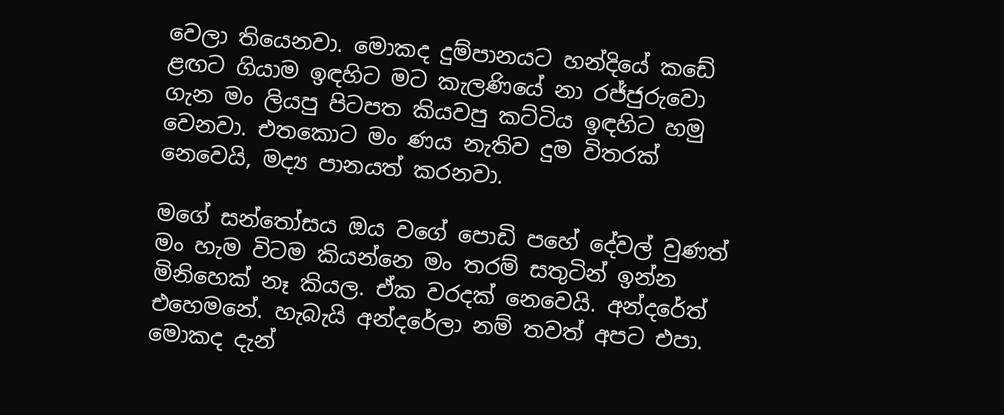වෙලා තියෙනවා. මොකද දුම්පානයට හන්දියේ කඩේ ළඟට ගියාම ඉඳහිට මට කැලණියේ නා රජ්ජුරුවො ගැන මං ලියපු පිටපත කියවපු කට්ටිය ඉඳහිට හමු වෙනවා. එතකොට මං ණය නැතිව දුම විතරක් නෙවෙයි, මද්‍ය පානයත් කරනවා.

මගේ සන්තෝසය ඔය වගේ පොඩි පහේ දේවල් වුණත් මං හැම විටම කියන්නෙ මං තරම් සතුටින් ඉන්න මිනිහෙක් නෑ කියල. ඒක වරදක් නෙවෙයි. අන්දරේත් එහෙමනේ. හැබැයි අන්දරේලා නම් තවත් අපට එපා. මොකද දැන්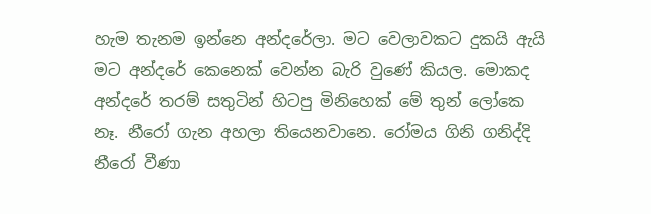හැම තැනම ඉන්නෙ අන්දරේලා. මට වෙලාවකට දුකයි ඇයි මට අන්දරේ කෙනෙක් වෙන්න බැරි වුණේ කියල. මොකද අන්දරේ තරම් සතුටින් හිටපු මිනිහෙක් මේ තුන් ලෝකෙ නෑ. නීරෝ ගැන අහලා තියෙනවානෙ. රෝමය ගිනි ගනිද්දි නීරෝ වීණා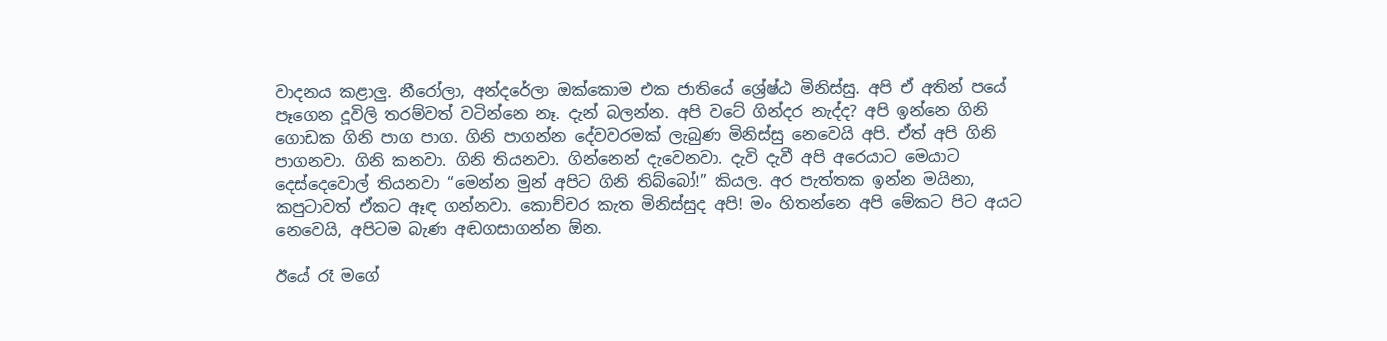වාදනය කළාලු. නීරෝලා, අන්දරේලා ඔක්කොම එක ජාතියේ ශ්‍රේෂ්ඨ මිනිස්සු. අපි ඒ අතින් පයේ පෑගෙන දූවිලි තරම්වත් වටින්නෙ නෑ. දැන් බලන්න. අපි වටේ ගින්දර නැද්ද? අපි ඉන්නෙ ගිනි ගොඩක ගිනි පාග පාග. ගිනි පාගන්න දේවවරමක් ලැබුණ මිනිස්සු නෙවෙයි අපි. ඒත් අපි ගිනි පාගනවා. ගිනි කනවා. ගිනි තියනවා. ගින්නෙන් දැවෙනවා. දැවි දැවී අපි අරෙයාට මෙයාට දෙස්දෙවොල් තියනවා “මෙන්න මුන් අපිට ගිනි තිබ්බෝ!” කියල. අර පැත්තක ඉන්න මයිනා, කපුටාවත් ඒකට ඈඳ ගන්නවා. කොච්චර කැත මිනිස්සුද අපි! මං හිතන්නෙ අපි මේකට පිට අයට නෙවෙයි, අපිටම බැණ අඬගසාගන්න ඕන.

ඊයේ රෑ මගේ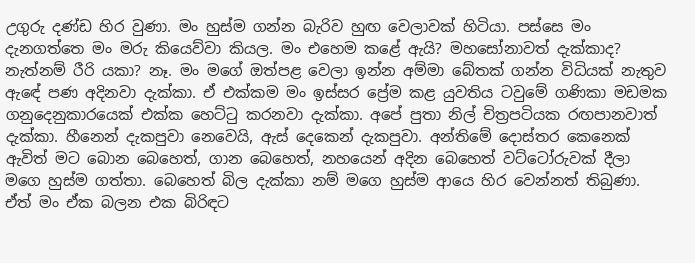උගුරු දණ්ඩ හිර වුණා. මං හුස්ම ගන්න බැරිව හුඟ වෙලාවක් හිටියා. පස්සෙ මං දැනගත්තෙ මං මරු කියෙව්වා කියල. මං එහෙම කළේ ඇයි? මහසෝනාවත් දැක්කාද? නැත්නම් රීරි යකා? නෑ. මං මගේ ඔත්පළ වෙලා ඉන්න අම්මා බේතක් ගන්න විධියක් නැතුව ඇඳේ පණ අදිනවා දැක්කා. ඒ එක්කම මං ඉස්සර ප්‍රේම කළ යුවතිය ටවුමේ ගණිකා මඩමක ගනුදෙනුකාරයෙක් එක්ක හෙට්ටු කරනවා දැක්කා. අපේ පුතා නිල් චිත්‍රපටියක රඟපානවාත් දැක්කා. හීනෙන් දැකපුවා නෙවෙයි, ඇස් දෙකෙන් දැකපුවා. අන්තිමේ දොස්තර කෙනෙක් ඇවිත් මට බොන බෙහෙත්, ගාන බෙහෙත්, නහයෙන් අදින බෙහෙත් වට්ටෝරුවක් දීලා මගෙ හුස්ම ගත්තා. බෙහෙත් බිල දැක්කා නම් මගෙ හුස්ම ආයෙ හිර වෙන්නත් තිබුණා. ඒත් මං ඒක බලන එක බිරිඳට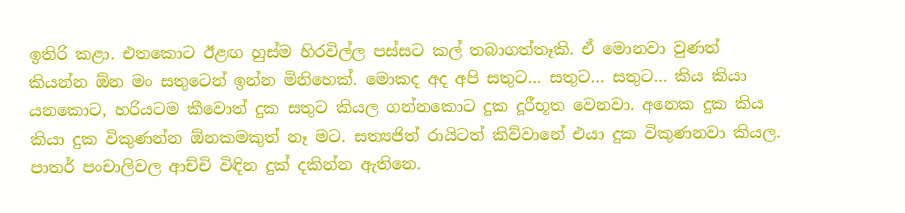ඉතිරි කළා. එතකොට ඊළඟ හුස්ම හිරවිල්ල පස්සට කල් තබාගත්තෑකි. ඒ මොනවා වුණත් කියන්න ඕන මං සතුටෙන් ඉන්න මිනිහෙක්. මොකද අද අපි සතුට… සතුට… සතුට… කිය කියා යනකොට, හරියටම කීවොත් දුක සතුට කියල ගන්නකොට දුක දූරීභූත වෙනවා. අනෙක දුක කිය කියා දුක විකුණන්න ඕනකමකුත් නෑ මට. සත්‍යජිත් රායිටත් කිව්වානේ එයා දුක විකුණනවා කියල. පාතර් පංචාලිවල ආච්චි විඳින දුක් දකින්න ඇතිනෙ.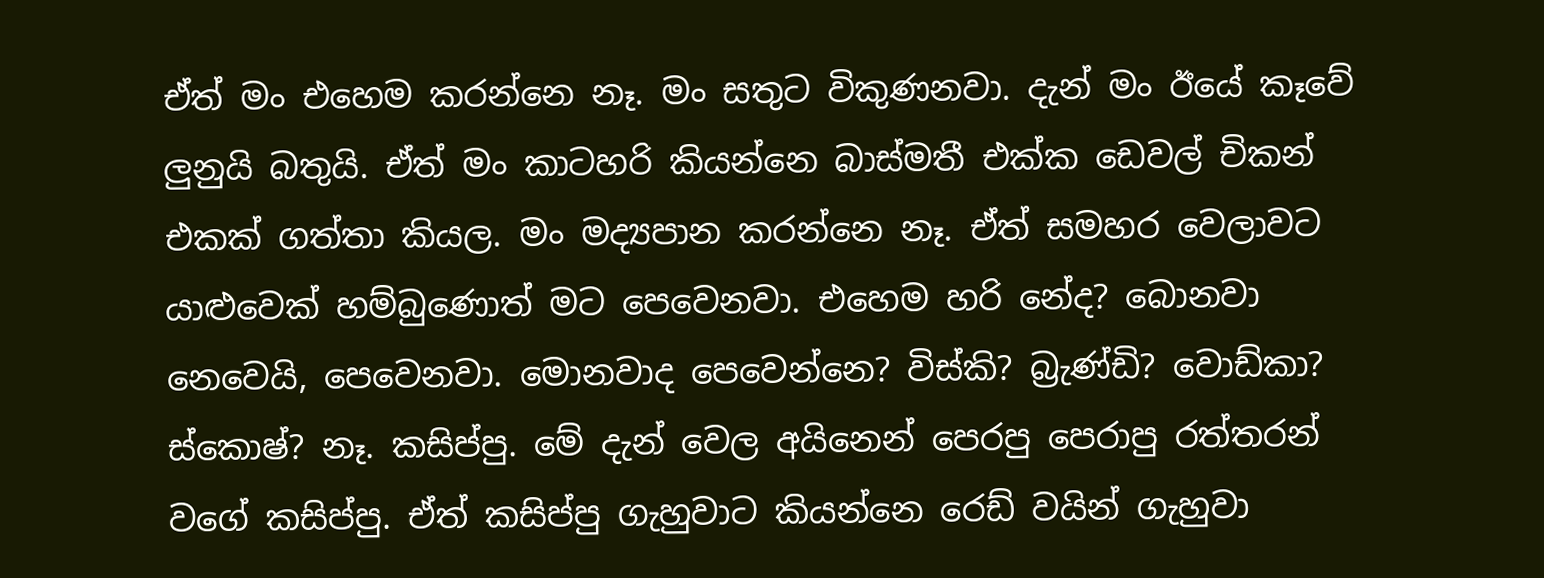ඒත් මං එහෙම කරන්නෙ නෑ. මං සතුට විකුණනවා. දැන් මං ඊයේ කෑවේ ලුනුයි බතුයි. ඒත් මං කාටහරි කියන්නෙ බාස්මතී එක්ක ඩෙවල් චිකන් එකක් ගත්තා කියල. මං මද්‍යපාන කරන්නෙ නෑ. ඒත් සමහර වෙලාවට යාළුවෙක් හම්බුණොත් මට පෙවෙනවා. එහෙම හරි නේද? බොනවා නෙවෙයි, පෙවෙනවා. මොනවාද පෙවෙන්නෙ? විස්කි? බ්‍රැණ්ඩි? වොඩ්කා? ස්කොෂ්? නෑ. කසිප්පු. මේ දැන් වෙල අයිනෙන් පෙරපු පෙරාපු රත්තරන් වගේ කසිප්පු. ඒත් කසිප්පු ගැහුවාට කියන්නෙ රෙඩ් වයින් ගැහුවා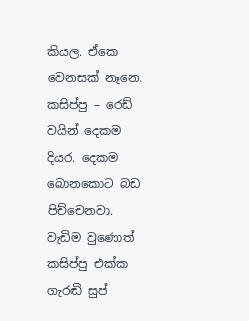කියල. ඒකෙ වෙනසක් නෑනෙ. කසිප්පු – රෙඩ් වයින් දෙකම දියර. දෙකම බොනකොට බඩ පිච්චෙනවා. වැඩිම වුණොත් කසිප්පු එක්ක ගැරඬි සුප්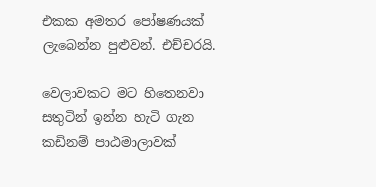එකක අමතර පෝෂණයක් ලැබෙන්න පුළුවන්. එච්චරයි.

වෙලාවකට මට හිතෙනවා සතුටින් ඉන්න හැටි ගැන කඩිනම් පාඨමාලාවක්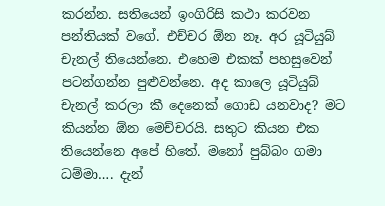කරන්න. සතියෙන් ඉංගිරිසි කථා කරවන පන්තියක් වගේ. එච්චර ඕන නෑ. අර යූටියුබ් චැනල් තියෙන්නෙ. එහෙම එකක් පහසුවෙන් පටන්ගන්න පුළුවන්නෙ. අද කාලෙ යූටියුබ් චැනල් කරලා කී දෙනෙක් ගොඩ යනවාද? මට කියන්න ඕන මෙච්චරයි. සතුට කියන එක තියෙන්නෙ අපේ හිතේ. මනෝ පුබ්බං ගමා ධම්මා…. දැන්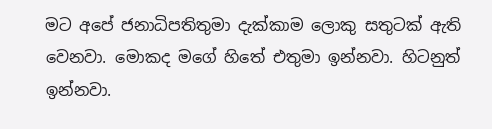මට අපේ ජනාධිපතිතුමා දැක්කාම ලොකු සතුටක් ඇති වෙනවා. මොකද මගේ හිතේ එතුමා ඉන්නවා. හිටනුත් ඉන්නවා.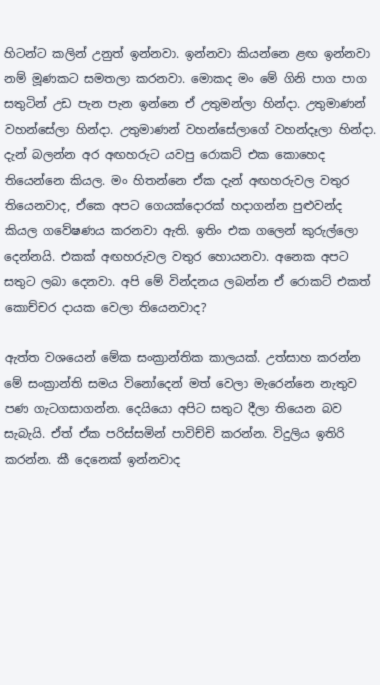හිටන්ට කලින් උනුත් ඉන්නවා. ඉන්නවා කියන්නෙ ළඟ ඉන්නවා නම් මූණකට සමතලා කරනවා. මොකද මං මේ ගිනි පාග පාග සතුටින් උඩ පැන පැන ඉන්නෙ ඒ උතුමන්ලා හින්දා. උතුමාණන් වහන්සේලා හින්දා. උතුමාණන් වහන්සේලාගේ වහන්දෑලා හින්දා. දැන් බලන්න අර අඟහරුට යවපු රොකට් එක කොහෙද තියෙන්නෙ කියල. මං හිතන්නෙ ඒක දැන් අඟහරුවල වතුර තියෙනවාද, ඒකෙ අපට ගෙයක්දොරක් හදාගන්න පුළුවන්ද කියල ගවේෂණය කරනවා ඇති. ඉතිං එක ගලෙන් කුරුල්ලො දෙන්නයි. එකක් අඟහරුවල වතුර හොයනවා. අනෙක අපට සතුට ලබා දෙනවා. අපි මේ වින්දනය ලබන්න ඒ රොකට් එකත් කොච්චර දායක වෙලා තියෙනවාද?

ඇත්ත වශයෙන් මේක සංක්‍රාන්තික කාලයක්. උත්සාහ කරන්න මේ සංක්‍රාන්ති සමය විනෝදෙන් මත් වෙලා මැරෙන්නෙ නැතුව පණ ගැටගසාගන්න. දෙයියො අපිට සතුට දීලා තියෙන බව සැබැයි. ඒත් ඒක පරිස්සමින් පාවිච්චි කරන්න. විදුලිය ඉතිරි කරන්න. කී දෙනෙක් ඉන්නවාද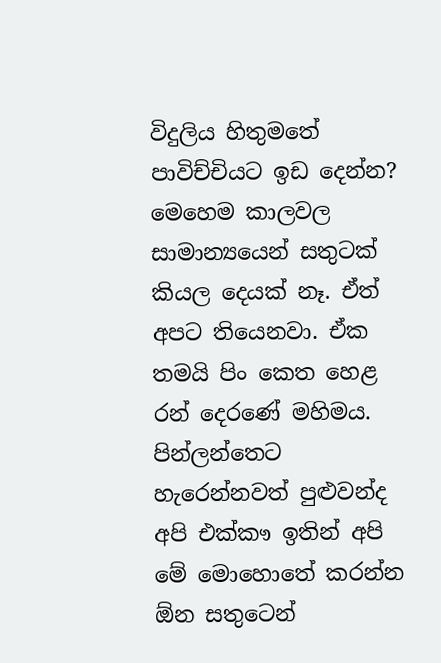විදුලිය හිතුමතේ පාවිච්චියට ඉඩ දෙන්න? මෙහෙම කාලවල සාමාන්‍යයෙන් සතුටක් කියල දෙයක් නෑ. ඒත් අපට තියෙනවා. ඒක තමයි පිං කෙත හෙළ රන් දෙරණේ මහිමය. පින්ලන්තෙට හැරෙන්නවත් පුළුවන්ද අපි එක්කෟ ඉතින් අපි මේ මොහොතේ කරන්න ඕන සතුටෙන්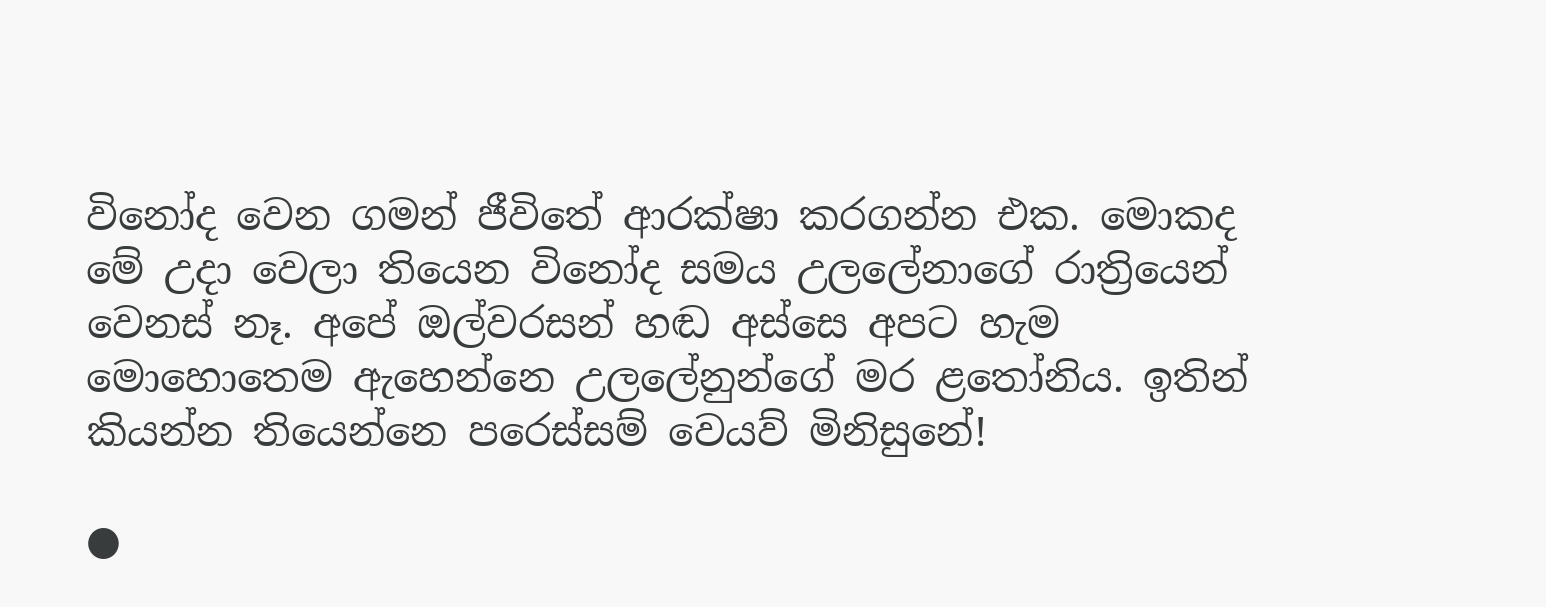විනෝද වෙන ගමන් ජීවිතේ ආරක්ෂා කරගන්න එක. මොකද මේ උදා වෙලා තියෙන විනෝද සමය උලලේනාගේ රාත්‍රියෙන් වෙනස් නෑ. අපේ ඔල්වරසන් හඬ අස්සෙ අපට හැම මොහොතෙම ඇහෙන්නෙ උලලේනුන්ගේ මර ළතෝනිය. ඉතින් කියන්න තියෙන්නෙ පරෙස්සම් වෙයව් මිනිසුනේ!

●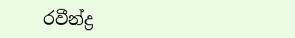රවීන්ද්‍ර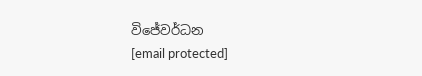විජේවර්ධන
[email protected]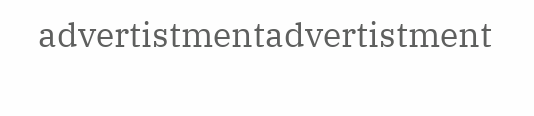advertistmentadvertistment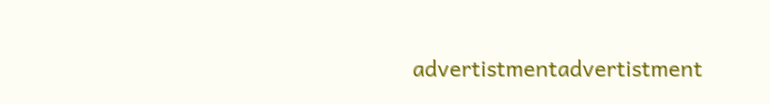advertistmentadvertistment